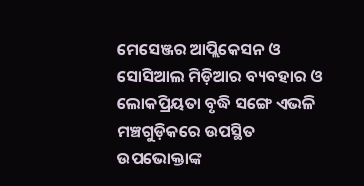ମେସେଞ୍ଜର ଆପ୍ଲିକେସନ ଓ ସୋସିଆଲ ମିଡ଼ିଆର ବ୍ୟବହାର ଓ ଲୋକପ୍ରିୟତା ବୃଦ୍ଧି ସଙ୍ଗେ ଏଭଳି ମଞ୍ଚଗୁଡ଼ିକରେ ଉପସ୍ଥିତ ଉପଭୋକ୍ତାଙ୍କ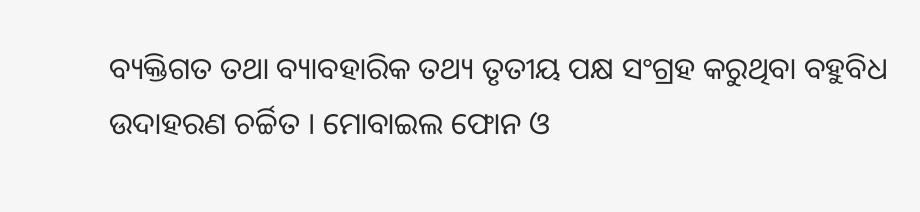ବ୍ୟକ୍ତିଗତ ତଥା ବ୍ୟାବହାରିକ ତଥ୍ୟ ତୃତୀୟ ପକ୍ଷ ସଂଗ୍ରହ କରୁଥିବା ବହୁବିଧ ଉଦାହରଣ ଚର୍ଚ୍ଚିତ । ମୋବାଇଲ ଫୋନ ଓ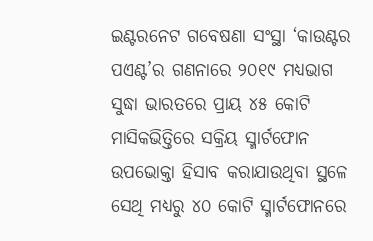ଇଣ୍ଟରନେଟ ଗବେଷଣା ସଂସ୍ଥା ‘କାଉଣ୍ଟର ପଏଣ୍ଟ’ର ଗଣନାରେ ୨୦୧୯ ମଧ୍ୟଭାଗ ସୁଦ୍ଧା ଭାରତରେ ପ୍ରାୟ ୪୫ କୋଟି ମାସିକଭିତ୍ତିରେ ସକ୍ରିୟ ସ୍ମାର୍ଟଫୋନ ଉପଭୋକ୍ତା ହିସାବ କରାଯାଉଥିବା ସ୍ଥଳେ ସେଥି ମଧ୍ୟରୁ ୪୦ କୋଟି ସ୍ମାର୍ଟଫୋନରେ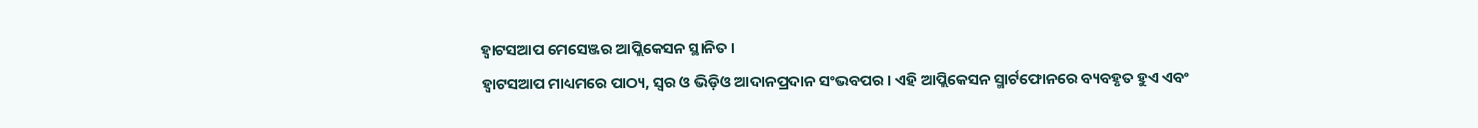ହ୍ୱାଟସଆପ ମେସେଞ୍ଜର ଆପ୍ଲିକେସନ ସ୍ଥାନିତ ।
ହ୍ୱାଟସଆପ ମାଧ୍ୟମରେ ପାଠ୍ୟ, ସ୍ୱର ଓ ଭିଡ଼ିଓ ଆଦାନପ୍ରଦାନ ସଂଭବପର । ଏହି ଆପ୍ଲିକେସନ ସ୍ମାର୍ଟଫୋନରେ ବ୍ୟବହୃତ ହୁଏ ଏବଂ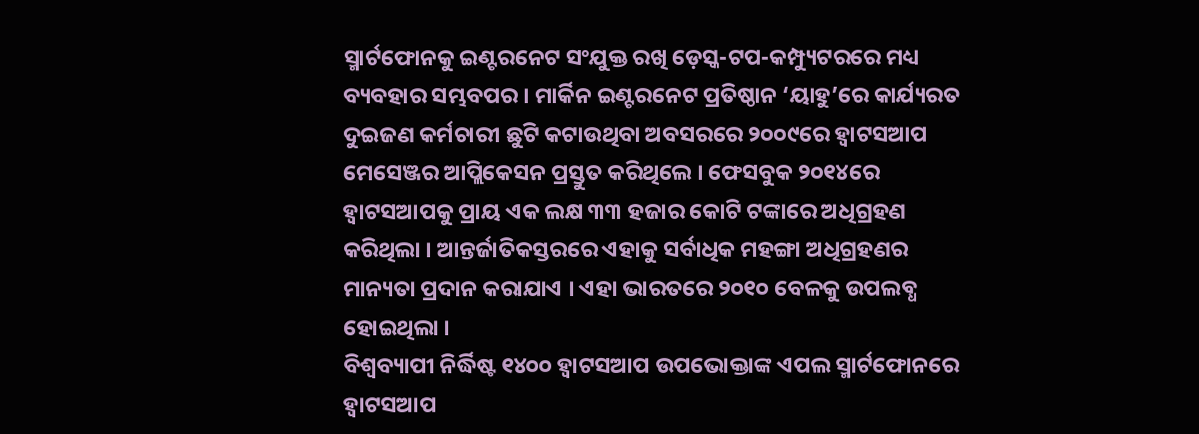ସ୍ମାର୍ଟଫୋନକୁ ଇଣ୍ଟରନେଟ ସଂଯୁକ୍ତ ରଖି ଡ଼େସ୍କ-ଟପ-କମ୍ପ୍ୟୁଟରରେ ମଧ୍ୟ ବ୍ୟବହାର ସମ୍ଭବପର । ମାର୍କିନ ଇଣ୍ଟରନେଟ ପ୍ରତିଷ୍ଠାନ ‘ୟାହୁ’ରେ କାର୍ଯ୍ୟରତ ଦୁଇଜଣ କର୍ମଚାରୀ ଛୁଟି କଟାଉଥିବା ଅବସରରେ ୨୦୦୯ରେ ହ୍ୱାଟସଆପ ମେସେଞ୍ଜର ଆପ୍ଲିକେସନ ପ୍ରସ୍ତୁତ କରିଥିଲେ । ଫେସବୁକ ୨୦୧୪ରେ ହ୍ୱାଟସଆପକୁ ପ୍ରାୟ ଏକ ଲକ୍ଷ ୩୩ ହଜାର କୋଟି ଟଙ୍କାରେ ଅଧିଗ୍ରହଣ କରିଥିଲା । ଆନ୍ତର୍ଜାତିକସ୍ତରରେ ଏହାକୁ ସର୍ବାଧିକ ମହଙ୍ଗା ଅଧିଗ୍ରହଣର ମାନ୍ୟତା ପ୍ରଦାନ କରାଯାଏ । ଏହା ଭାରତରେ ୨୦୧୦ ବେଳକୁ ଉପଲବ୍ଧ ହୋଇଥିଲା ।
ବିଶ୍ୱବ୍ୟାପୀ ନିର୍ଦ୍ଧିଷ୍ଟ ୧୪୦୦ ହ୍ୱାଟସଆପ ଉପଭୋକ୍ତାଙ୍କ ଏପଲ ସ୍ମାର୍ଟଫୋନରେ ହ୍ୱାଟସଆପ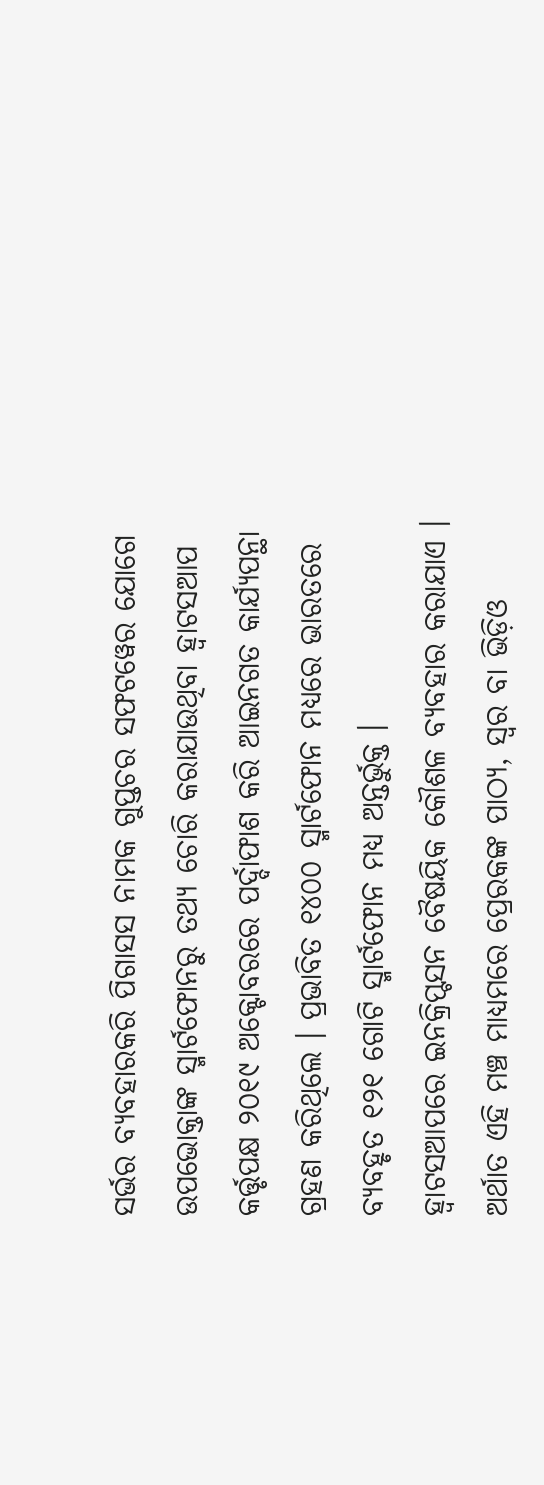ସର୍ଭର ବ୍ୟବହାରକରି ପିଗାସସ ନାମକ ଗୁପ୍ତଚର ସଫଟୱେର ଯୋଗେ ଉପଭୋକ୍ତାଙ୍କ ସ୍ମାର୍ଟଫୋନରୁ ତଥ୍ୟ ଚୋରି କରାଯାଉଥିବା ହ୍ୱାଟସଆପ କର୍ତ୍ତୃପକ୍ଷ ୨୦୧୯ ଅକ୍ଟୋବରରେ ପର୍ଦ୍ଦାଫାଶ କରି ଆଇନଗତ କାର୍ଯ୍ୟପନ୍ଥା ଗ୍ରହଣ କରିଥିଲେ । ପ୍ରଭାବିତ ୧୪୦୦ ସ୍ମାର୍ଟଫୋନ ମଧ୍ୟରେ ଭାରତରେ ବ୍ୟବହୃତ ୧୨୧ ଗୋଟି ସ୍ମାର୍ଟଫୋନ ମଧ୍ୟ ଅନ୍ତର୍ଭୁକ୍ତ ।
ହ୍ୱାଟସଆପରେ ଇନକ୍ରିପ୍ଟସନ ବୈଷୟିକ କୌଶଳ ବ୍ୟବହାର କରାଯାଏ । ଅର୍ଥାତ ଏହି ମଞ୍ଚ ମାଧ୍ୟମରେ ପ୍ରେରକଙ୍କ ପାଠ୍ୟ, ସ୍ୱର ବା ଭିଡ଼ିଓ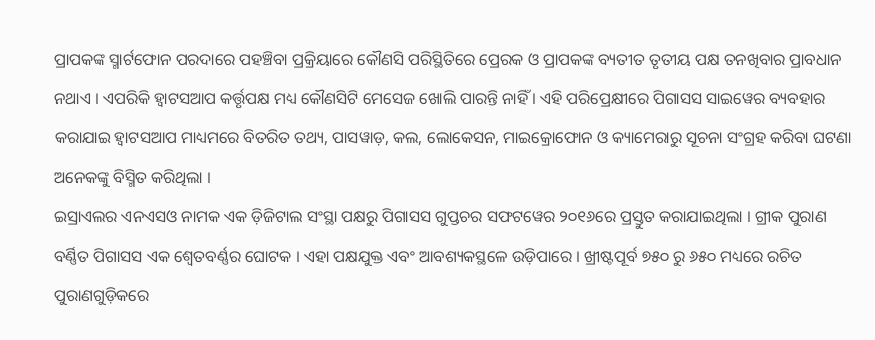ପ୍ରାପକଙ୍କ ସ୍ମାର୍ଟଫୋନ ପରଦାରେ ପହଞ୍ଚିବା ପ୍ରକ୍ରିୟାରେ କୌଣସି ପରିସ୍ଥିତିରେ ପ୍ରେରକ ଓ ପ୍ରାପକଙ୍କ ବ୍ୟତୀତ ତୃତୀୟ ପକ୍ଷ ତନଖିବାର ପ୍ରାବଧାନ ନଥାଏ । ଏପରିକି ହ୍ୱାଟସଆପ କର୍ତ୍ତୃପକ୍ଷ ମଧ୍ୟ କୌଣସିଟି ମେସେଜ ଖୋଲି ପାରନ୍ତି ନାହିଁ । ଏହି ପରିପ୍ରେକ୍ଷୀରେ ପିଗାସସ ସାଇୱେର ବ୍ୟବହାର କରାଯାଇ ହ୍ୱାଟସଆପ ମାଧ୍ୟମରେ ବିତରିତ ତଥ୍ୟ, ପାସୱାଡ଼, କଲ, ଲୋକେସନ, ମାଇକ୍ରୋଫୋନ ଓ କ୍ୟାମେରାରୁ ସୂଚନା ସଂଗ୍ରହ କରିବା ଘଟଣା ଅନେକଙ୍କୁ ବିସ୍ମିତ କରିଥିଲା ।
ଇସ୍ରାଏଲର ଏନଏସଓ ନାମକ ଏକ ଡ଼ିଜିଟାଲ ସଂସ୍ଥା ପକ୍ଷରୁ ପିଗାସସ ଗୁପ୍ତଚର ସଫଟୱେର ୨୦୧୬ରେ ପ୍ରସ୍ତୁତ କରାଯାଇଥିଲା । ଗ୍ରୀକ ପୁରାଣ ବର୍ଣ୍ଣିତ ପିଗାସସ ଏକ ଶ୍ୱେତବର୍ଣ୍ଣର ଘୋଟକ । ଏହା ପକ୍ଷଯୁକ୍ତ ଏବଂ ଆବଶ୍ୟକସ୍ଥଳେ ଉଡ଼ିପାରେ । ଖ୍ରୀଷ୍ଟପୂର୍ବ ୭୫୦ ରୁ ୬୫୦ ମଧ୍ୟରେ ରଚିତ ପୁରାଣଗୁଡ଼ିକରେ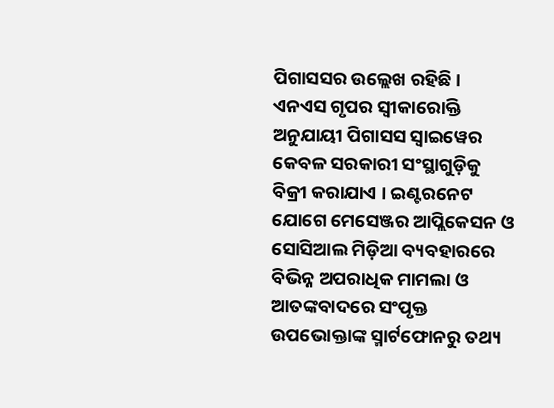ପିଗାସସର ଉଲ୍ଲେଖ ରହିଛି । ଏନଏସ ଗୃପର ସ୍ୱୀକାରୋକ୍ତି ଅନୁଯାୟୀ ପିଗାସସ ସ୍ୱାଇୱେର କେବଳ ସରକାରୀ ସଂସ୍ଥାଗୁଡ଼ିକୁ ବିକ୍ରୀ କରାଯାଏ । ଇଣ୍ଟରନେଟ ଯୋଗେ ମେସେଞ୍ଜର ଆପ୍ଲିକେସନ ଓ ସୋସିଆଲ ମିଡ଼ିଆ ବ୍ୟବହାରରେ ବିଭିନ୍ନ ଅପରାଧିକ ମାମଲା ଓ ଆତଙ୍କବାଦରେ ସଂପୃକ୍ତ ଉପଭୋକ୍ତାଙ୍କ ସ୍ମାର୍ଟଫୋନରୁ ତଥ୍ୟ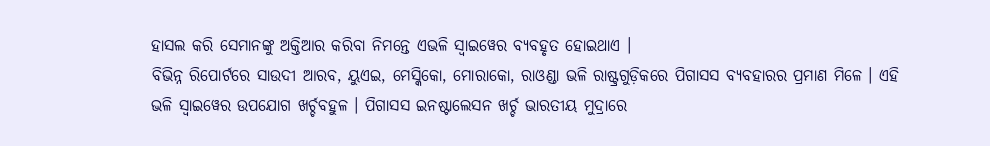ହାସଲ କରି ସେମାନଙ୍କୁ ଅକ୍ତିଆର କରିବା ନିମନ୍ତେ ଏଭଳି ସ୍ୱାଇୱେର ବ୍ୟବହୃତ ହୋଇଥାଏ ।
ବିଭିନ୍ନ ରିପୋର୍ଟରେ ସାଉଦୀ ଆରବ, ୟୁଏଇ, ମେସ୍କିକୋ, ମୋରାକୋ, ରାଓଣ୍ଡା ଭଳି ରାଷ୍ଟ୍ରଗୁଡ଼ିକରେ ପିଗାସସ ବ୍ୟବହାରର ପ୍ରମାଣ ମିଳେ । ଏହି ଭଳି ସ୍ୱାଇୱେର ଉପଯୋଗ ଖର୍ଚ୍ଚବହୁଳ । ପିଗାସସ ଇନଷ୍ଟାଲେସନ ଖର୍ଚ୍ଚ ଭାରତୀୟ ମୁଦ୍ରାରେ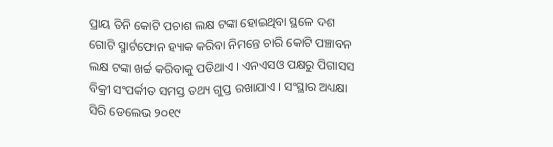ପ୍ରାୟ ତିନି କୋଟି ପଚାଶ ଲକ୍ଷ ଟଙ୍କା ହୋଇଥିବା ସ୍ଥଳେ ଦଶ ଗୋଟି ସ୍ମାର୍ଟଫୋନ ହ୍ୟାକ କରିବା ନିମନ୍ତେ ଚାରି କୋଟି ପଞ୍ଚାବନ ଲକ୍ଷ ଟଙ୍କା ଖର୍ଚ୍ଚ କରିବାକୁ ପଡିଥାଏ । ଏନଏସଓ ପକ୍ଷରୁ ପିଗାସସ ବିକ୍ରୀ ସଂପର୍କୀତ ସମସ୍ତ ତଥ୍ୟ ଗୁପ୍ତ ରଖାଯାଏ । ସଂସ୍ଥାର ଅଧ୍ୟକ୍ଷା ସିରି ଡେଲେଭ ୨୦୧୯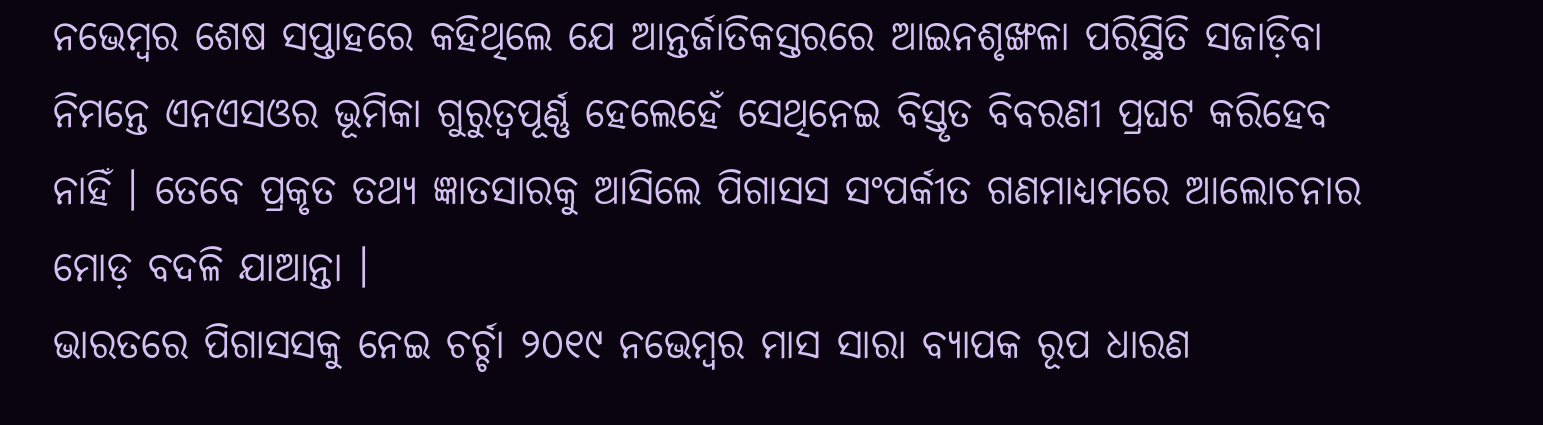ନଭେମ୍ୱର ଶେଷ ସପ୍ତାହରେ କହିଥିଲେ ଯେ ଆନ୍ତର୍ଜାତିକସ୍ତରରେ ଆଇନଶୃଙ୍ଖଳା ପରିସ୍ଥିତି ସଜାଡ଼ିବା ନିମନ୍ତେ ଏନଏସଓର ଭୂମିକା ଗୁରୁତ୍ୱପୂର୍ଣ୍ଣ ହେଲେହେଁ ସେଥିନେଇ ବିସ୍ତୃତ ବିବରଣୀ ପ୍ରଘଟ କରିହେବ ନାହିଁ । ତେବେ ପ୍ରକୃତ ତଥ୍ୟ ଜ୍ଞାତସାରକୁ ଆସିଲେ ପିଗାସସ ସଂପର୍କୀତ ଗଣମାଧ୍ୟମରେ ଆଲୋଚନାର ମୋଡ଼ ବଦଳି ଯାଆନ୍ତା ।
ଭାରତରେ ପିଗାସସକୁ ନେଇ ଚର୍ଚ୍ଚା ୨୦୧୯ ନଭେମ୍ୱର ମାସ ସାରା ବ୍ୟାପକ ରୂପ ଧାରଣ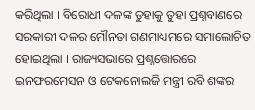କରିଥିଲା । ବିରୋଧୀ ଦଳଙ୍କ ତୁହାକୁ ତୁହା ପ୍ରଶ୍ନବାଣରେ ସରକାରୀ ଦଳର ମୌନତା ଗଣମାଧ୍ୟମରେ ସମାଲୋଚିତ ହୋଇଥିଲା । ରାଜ୍ୟସଭାରେ ପ୍ରଶ୍ନତ୍ତୋରରେ ଇନଫରମେସନ ଓ ଟେକନୋଲଜି ମନ୍ତ୍ରୀ ରବି ଶଙ୍କର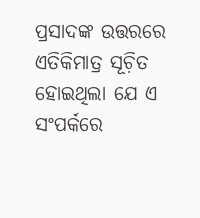ପ୍ରସାଦଙ୍କ ଉତ୍ତରରେ ଏତିକିମାତ୍ର ସୂଚ଼ିତ ହୋଇଥିଲା ଯେ ଏ ସଂପର୍କରେ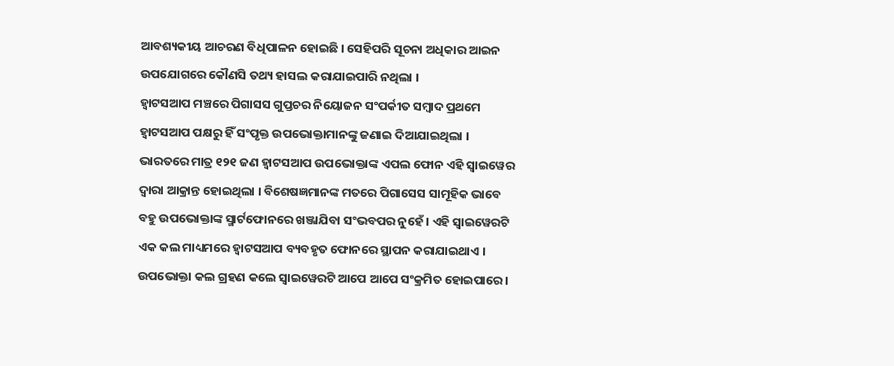ଆବଶ୍ୟକୀୟ ଆଚରଣ ବିଧିପାଳନ ହୋଇଛି । ସେହିପରି ସୂଚନା ଅଧିକାର ଆଇନ ଉପଯୋଗରେ କୌଣସି ତଥ୍ୟ ହାସଲ କରାଯାଇପାରି ନଥିଲା ।
ହ୍ୱାଟସଆପ ମଞ୍ଚରେ ପିଗାସସ ଗୁପ୍ତଚର ନିୟୋଜନ ସଂପର୍କୀତ ସମ୍ୱାଦ ପ୍ରଥମେ ହ୍ୱାଟସଆପ ପକ୍ଷରୁ ହିଁ ସଂପୃକ୍ତ ଉପଭୋକ୍ତାମାନଙ୍କୁ ଜଣାଇ ଦିଆଯାଇଥିଲା । ଭାରତରେ ମାତ୍ର ୧୨୧ ଜଣ ହ୍ୱାଟସଆପ ଉପଭୋକ୍ତାଙ୍କ ଏପଲ ଫୋନ ଏହି ସ୍ୱାଇୱେର ଦ୍ୱାରା ଆକ୍ରାନ୍ତ ହୋଇଥିଲା । ବିଶେଷଜ୍ଞମାନଙ୍କ ମତରେ ପିଗାସେସ ସାମୂହିକ ଭାବେ ବହୁ ଉପଭୋକ୍ତାଙ୍କ ସ୍ମାର୍ଟଫୋନରେ ଖଞ୍ଜାଯିବା ସଂଭବପର ନୁହେଁ । ଏହି ସ୍ୱାଇୱେରଟି ଏକ କଲ ମାଧ୍ୟମରେ ହ୍ୱାଟସଆପ ବ୍ୟବହୃତ ଫୋନରେ ସ୍ଥାପନ କରାଯାଇଥାଏ । ଉପଭୋକ୍ତା କଲ ଗ୍ରହଣ କଲେ ସ୍ୱାଇୱେରଟି ଆପେ ଆପେ ସଂକ୍ରମିତ ହୋଇପାରେ ।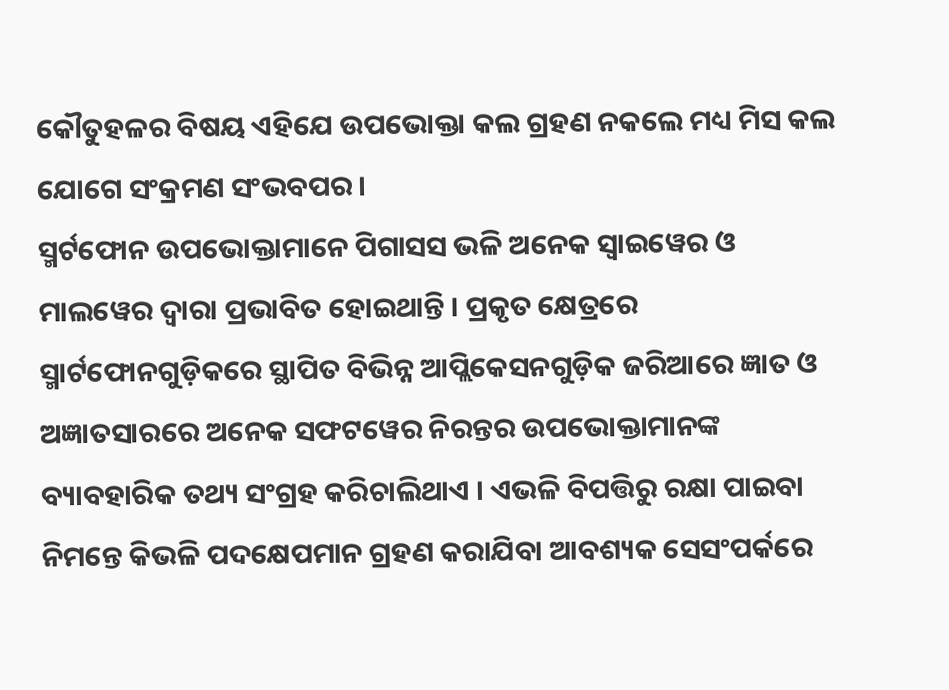କୌତୁହଳର ବିଷୟ ଏହିଯେ ଉପଭୋକ୍ତା କଲ ଗ୍ରହଣ ନକଲେ ମଧ୍ୟ ମିସ କଲ ଯୋଗେ ସଂକ୍ରମଣ ସଂଭବପର ।
ସ୍ମର୍ଟଫୋନ ଉପଭୋକ୍ତାମାନେ ପିଗାସସ ଭଳି ଅନେକ ସ୍ୱାଇୱେର ଓ ମାଲୱେର ଦ୍ୱାରା ପ୍ରଭାବିତ ହୋଇଥାନ୍ତି । ପ୍ରକୃତ କ୍ଷେତ୍ରରେ ସ୍ମାର୍ଟଫୋନଗୁଡ଼ିକରେ ସ୍ଥାପିତ ବିଭିନ୍ନ ଆପ୍ଲିକେସନଗୁଡ଼ିକ ଜରିଆରେ ଜ୍ଞାତ ଓ ଅଜ୍ଞାତସାରରେ ଅନେକ ସଫଟୱେର ନିରନ୍ତର ଉପଭୋକ୍ତାମାନଙ୍କ ବ୍ୟାବହାରିକ ତଥ୍ୟ ସଂଗ୍ରହ କରିଚାଲିଥାଏ । ଏଭଳି ବିପତ୍ତିରୁ ରକ୍ଷା ପାଇବା ନିମନ୍ତେ କିଭଳି ପଦକ୍ଷେପମାନ ଗ୍ରହଣ କରାଯିବା ଆବଶ୍ୟକ ସେସଂପର୍କରେ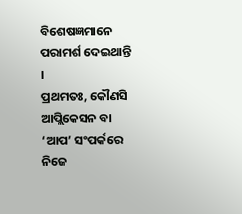ବିଶେଷଜ୍ଞମାନେ ପରାମର୍ଶ ଦେଇଥାନ୍ତି ।
ପ୍ରଥମତଃ, କୌଣସି ଆପ୍ଲିକେସନ ବା ‘ଆପ’ ସଂପର୍କରେ ନିଜେ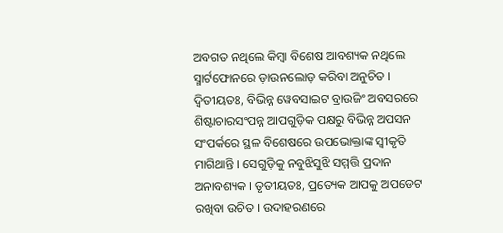ଅବଗତ ନଥିଲେ କିମ୍ୱା ବିଶେଷ ଆବଶ୍ୟକ ନଥିଲେ ସ୍ମାର୍ଟଫୋନରେ ଡ଼ାଉନଲୋଡ଼ କରିବା ଅନୁଚିତ । ଦ୍ୱିତୀୟତଃ, ବିଭିନ୍ନ ୱେବସାଇଟ ବ୍ରାଉଜିଂ ଅବସରରେ ଶିଷ୍ଟାଚାରସଂପନ୍ନ ଆପଗୁଡ଼ିକ ପକ୍ଷରୁ ବିଭିନ୍ନ ଅପସନ ସଂପର୍କରେ ସ୍ଥଳ ବିଶେଷରେ ଉପଭୋକ୍ତାଙ୍କ ସ୍ୱୀକୃତି ମାଗିଥାନ୍ତି । ସେଗୁଡ଼ିକୁ ନବୁଝିସୁଝି ସମ୍ମତ୍ତି ପ୍ରଦାନ ଅନାବଶ୍ୟକ । ତୃତୀୟତଃ, ପ୍ରତ୍ୟେକ ଆପକୁ ଅପଡେଟ ରଖିବା ଉଚିତ । ଉଦାହରଣରେ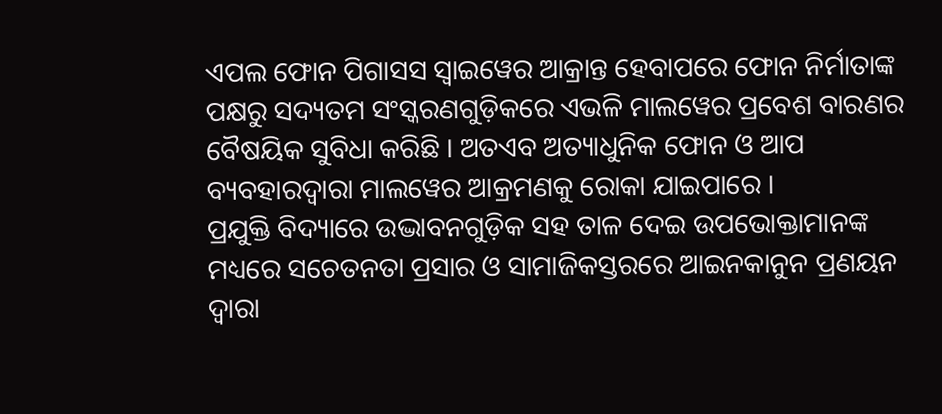ଏପଲ ଫୋନ ପିଗାସସ ସ୍ୱାଇୱେର ଆକ୍ରାନ୍ତ ହେବାପରେ ଫୋନ ନିର୍ମାତାଙ୍କ ପକ୍ଷରୁ ସଦ୍ୟତମ ସଂସ୍କରଣଗୁଡ଼ିକରେ ଏଭଳି ମାଲୱେର ପ୍ରବେଶ ବାରଣର ବୈଷୟିକ ସୁବିଧା କରିଛି । ଅତଏବ ଅତ୍ୟାଧୁନିକ ଫୋନ ଓ ଆପ ବ୍ୟବହାରଦ୍ୱାରା ମାଲୱେର ଆକ୍ରମଣକୁ ରୋକା ଯାଇପାରେ ।
ପ୍ରଯୁକ୍ତି ବିଦ୍ୟାରେ ଉଦ୍ଭାବନଗୁଡ଼ିକ ସହ ତାଳ ଦେଇ ଉପଭୋକ୍ତାମାନଙ୍କ ମଧ୍ୟରେ ସଚେତନତା ପ୍ରସାର ଓ ସାମାଜିକସ୍ତରରେ ଆଇନକାନୁନ ପ୍ରଣୟନ ଦ୍ୱାରା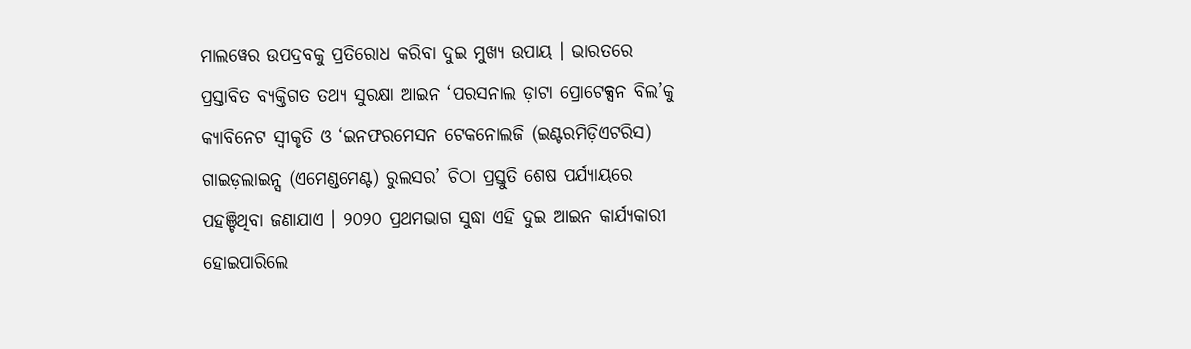ମାଲୱେର ଉପଦ୍ରବକୁ ପ୍ରତିରୋଧ କରିବା ଦୁଇ ମୁଖ୍ୟ ଉପାୟ । ଭାରତରେ ପ୍ରସ୍ତାବିତ ବ୍ୟକ୍ତିଗତ ତଥ୍ୟ ସୁରକ୍ଷା ଆଇନ ‘ପରସନାଲ ଡ଼ାଟା ପ୍ରୋଟେକ୍ସନ ବିଲ’କୁ କ୍ୟାବିନେଟ ସ୍ୱୀକୃତି ଓ ‘ଇନଫରମେସନ ଟେକନୋଲଜି (ଇଣ୍ଟରମିଡ଼ିଏଟରିସ) ଗାଇଡ଼ଲାଇନ୍ସ (ଏମେଣ୍ଡମେଣ୍ଟ) ରୁଲସର’ ଚିଠା ପ୍ରସ୍ତୁତି ଶେଷ ପର୍ଯ୍ୟାୟରେ ପହଞ୍ଚିଥିବା ଜଣାଯାଏ । ୨୦୨୦ ପ୍ରଥମଭାଗ ସୁଦ୍ଧା ଏହି ଦୁଇ ଆଇନ କାର୍ଯ୍ୟକାରୀ ହୋଇପାରିଲେ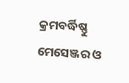କ୍ରମବର୍ଦ୍ଧିଷ୍ଣୁ ମେସେଞ୍ଜର ଓ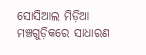ସୋସିଆଲ ମିଡ଼ିଆ ମଞ୍ଚଗୁଡ଼ିକରେ ସାଧାରଣ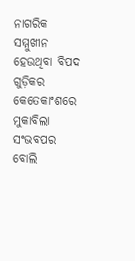ନାଗରିକ ସମ୍ମୁଖୀନ ହେଉଥିବା ବିପଦ ଗୁଡ଼ିକର କେତେକାଂଶରେ ମୁକାବିଲା ସଂଭବପର ବୋଲି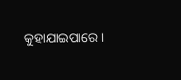କୁହାଯାଇପାରେ ।